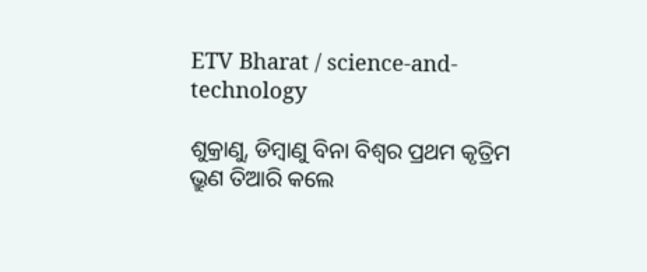ETV Bharat / science-and-technology

ଶୁକ୍ରାଣୁ, ଡିମ୍ବାଣୁ ବିନା ବିଶ୍ବର ପ୍ରଥମ କୃତ୍ରିମ ଭ୍ରୁଣ ତିଆରି କଲେ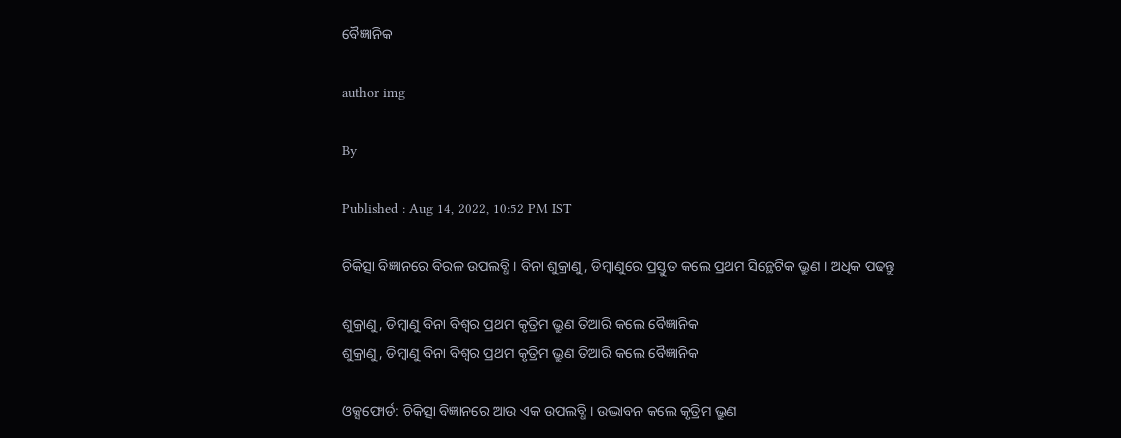ବୈଜ୍ଞାନିକ

author img

By

Published : Aug 14, 2022, 10:52 PM IST

ଚିକିତ୍ସା ବିଜ୍ଞାନରେ ବିରଳ ଉପଲବ୍ଧି । ବିନା ଶୁକ୍ରାଣୁ, ଡିମ୍ବାଣୁରେ ପ୍ରସ୍ତୁତ କଲେ ପ୍ରଥମ ସିନ୍ଥେଟିକ ଭ୍ରୁଣ । ଅଧିକ ପଢନ୍ତୁ

ଶୁକ୍ରାଣୁ, ଡିମ୍ବାଣୁ ବିନା ବିଶ୍ବର ପ୍ରଥମ କୃତ୍ରିମ ଭ୍ରୁଣ ତିଆରି କଲେ ବୈଜ୍ଞାନିକ
ଶୁକ୍ରାଣୁ, ଡିମ୍ବାଣୁ ବିନା ବିଶ୍ବର ପ୍ରଥମ କୃତ୍ରିମ ଭ୍ରୁଣ ତିଆରି କଲେ ବୈଜ୍ଞାନିକ

ଓକ୍ସଫୋର୍ଡ: ଚିକିତ୍ସା ବିଜ୍ଞାନରେ ଆଉ ଏକ ଉପଲବ୍ଧି । ଉଦ୍ଭାବନ କଲେ କୃତ୍ରିମ ଭ୍ରୁଣ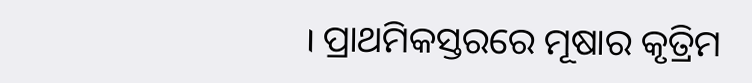। ପ୍ରାଥମିକସ୍ତରରେ ମୂଷାର କୃତ୍ରିମ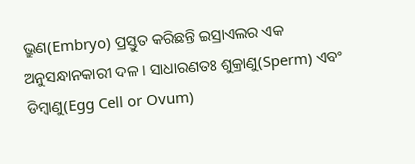ଭ୍ରୁଣ(Embryo) ପ୍ରସ୍ତୁତ କରିଛନ୍ତି ଇସ୍ରାଏଲର ଏକ ଅନୁସନ୍ଧାନକାରୀ ଦଳ । ସାଧାରଣତଃ ଶୁକ୍ରାଣୁ(Sperm) ଏବଂ ଡିମ୍ବାଣୁ(Egg Cell or Ovum)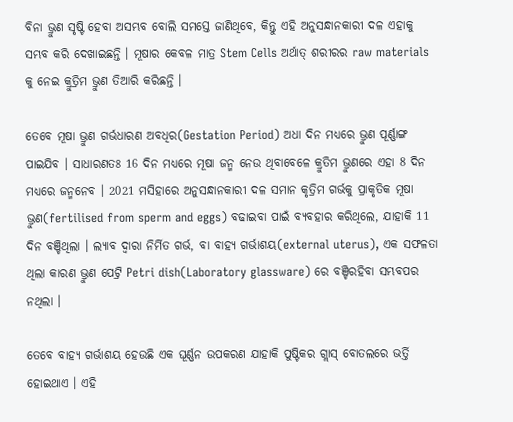ବିନା ଭ୍ରୁଣ ସୃଷ୍ଟି ହେବା ଅସମ୍ଭବ ବୋଲି ସମସ୍ତେ ଜାଣିଥିବେ, କିନ୍ତୁ ଏହି ଅନୁସନ୍ଧାନକାରୀ ଦଳ ଏହାକୁ ସମ୍ଭବ କରି ଦେଖାଇଛନ୍ତି । ମୂଷାର କେବଳ ମାତ୍ର Stem Cells ଅର୍ଥାତ୍ ଶରୀରର raw materials କୁ ନେଇ କ୍ରୁତ୍ରିମ ଭ୍ରୁଣ ତିଆରି କରିଛନ୍ତି ।

ତେବେ ମୂଷା ଭ୍ରୁଣ ଗର୍ଭଧାରଣ ଅବଧିର(Gestation Period) ଅଧା ଦିନ ମଧ୍ୟରେ ଭ୍ରୁଣ ପୂର୍ଣ୍ଣାଙ୍ଗ ପାଇଯିବ । ସାଧାରଣତଃ 16 ଦିନ ମଧ୍ୟରେ ମୂଷା ଜନ୍ମ ନେଉ ଥିବାବେଳେ କ୍ରୁତିମ ଭ୍ରୁଣରେ ଏହା 8 ଦିନ ମଧ୍ୟରେ ଜନ୍ମନେବ । 2021 ମସିହାରେ ଅନୁସନ୍ଧାନକାରୀ ଦଳ ସମାନ କୃତ୍ରିମ ଗର୍ଭକୁ ପ୍ରାକୃତିକ ମୂଷା ଭ୍ରୁଣ(fertilised from sperm and eggs) ବଢାଇବା ପାଇଁ ବ୍ୟବହାର କରିଥିଲେ, ଯାହାକି 11 ଦିନ ବଞ୍ଚିଥିଲା । ଲ୍ୟାବ ଦ୍ୱାରା ନିର୍ମିତ ଗର୍ଭ, ବା ବାହ୍ୟ ଗର୍ଭାଶୟ(external uterus), ଏକ ସଫଳତା ଥିଲା କାରଣ ଭ୍ରୁଣ ପେଟ୍ରି Petri dish(Laboratory glassware) ରେ ବଞ୍ଚିରହିବା ସମ୍ଭବପର ନଥିଲା ।

ତେବେ ବାହ୍ୟ ଗର୍ଭାଶୟ ହେଉଛି ଏକ ଘୂର୍ଣ୍ଣନ ଉପକରଣ ଯାହାକି ପୁଷ୍ଟିକର ଗ୍ଲାସ୍ ବୋତଲରେ ଭର୍ତ୍ତି ହୋଇଥାଏ । ଏହି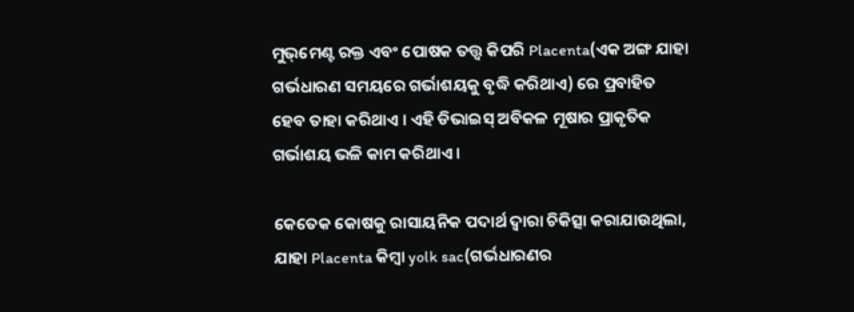ମୁଭ୍‌ମେଣ୍ଟ ରକ୍ତ ଏବଂ ପୋଷକ ତତ୍ତ୍ୱ କିପରି Placenta(ଏକ ଅଙ୍ଗ ଯାହା ଗର୍ଭଧାରଣ ସମୟରେ ଗର୍ଭାଶୟକୁ ବୃଦ୍ଧି କରିଥାଏ) ରେ ପ୍ରବାହିତ ହେବ ତାହା କରିଥାଏ । ଏହି ଡିଭାଇସ୍ ଅବିକଳ ମୂଷାର ପ୍ରାକୃତିକ ଗର୍ଭାଶୟ ଭଳି କାମ କରିଥାଏ ।

କେତେକ କୋଷକୁ ରାସାୟନିକ ପଦାର୍ଥ ଦ୍ବାରା ଚିକିତ୍ସା କରାଯାଉଥିଲା, ଯାହା Placenta କିମ୍ବା yolk sac(ଗର୍ଭଧାରଣର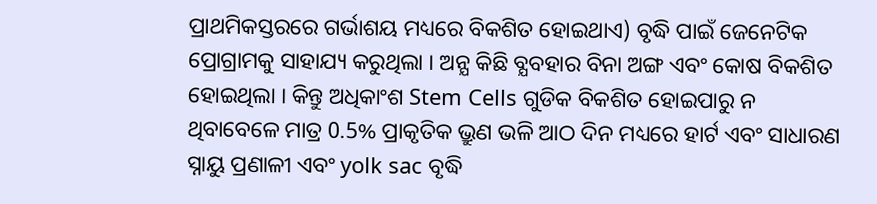ପ୍ରାଥମିକସ୍ତରରେ ଗର୍ଭାଶୟ ମଧ୍ୟରେ ବିକଶିତ ହୋଇଥାଏ) ବୃଦ୍ଧି ପାଇଁ ଜେନେଟିକ ପ୍ରୋଗ୍ରାମକୁ ସାହାଯ୍ୟ କରୁଥିଲା । ଅନ୍ଯ କିଛି ବ୍ଯବହାର ବିନା ଅଙ୍ଗ ଏବଂ କୋଷ ବିକଶିତ ହୋଇଥିଲା । କିନ୍ତୁ ଅଧିକାଂଶ Stem Cells ଗୁଡିକ ବିକଶିତ ହୋଇପାରୁ ନ ଥିବାବେଳେ ମାତ୍ର 0.5% ପ୍ରାକୃତିକ ଭ୍ରୁଣ ଭଳି ଆଠ ଦିନ ମଧ୍ୟରେ ହାର୍ଟ ଏବଂ ସାଧାରଣ ସ୍ନାୟୁ ପ୍ରଣାଳୀ ଏବଂ yolk sac ବୃଦ୍ଧି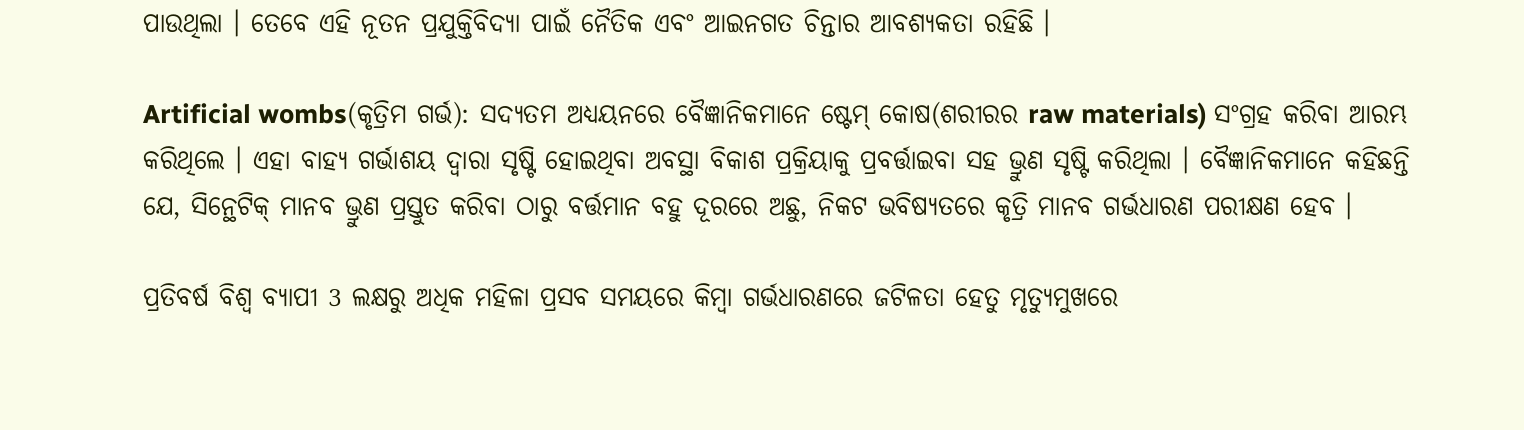ପାଉଥିଲା । ତେବେ ଏହି ନୂତନ ପ୍ରଯୁକ୍ତିବିଦ୍ୟା ପାଇଁ ନୈତିକ ଏବଂ ଆଇନଗତ ଚିନ୍ତାର ଆବଶ୍ଯକତା ରହିଛି ।

Artificial wombs(କୃତ୍ରିମ ଗର୍ଭ): ସଦ୍ୟତମ ଅଧ୍ୟୟନରେ ବୈଜ୍ଞାନିକମାନେ ଷ୍ଟେମ୍ କୋଷ(ଶରୀରର raw materials) ସଂଗ୍ରହ କରିବା ଆରମ୍ଭ କରିଥିଲେ । ଏହା ବାହ୍ୟ ଗର୍ଭାଶୟ ଦ୍ବାରା ସୃଷ୍ଟି ହୋଇଥିବା ଅବସ୍ଥା ବିକାଶ ପ୍ରକ୍ରିୟାକୁ ପ୍ରବର୍ତ୍ତାଇବା ସହ ଭ୍ରୁଣ ସୃଷ୍ଟି କରିଥିଲା । ବୈଜ୍ଞାନିକମାନେ କହିଛନ୍ତି ଯେ, ସିନ୍ଥେଟିକ୍ ମାନବ ଭ୍ରୁଣ ପ୍ରସ୍ତୁତ କରିବା ଠାରୁ ବର୍ତ୍ତମାନ ବହୁ ଦୂରରେ ଅଛୁ, ନିକଟ ଭବିଷ୍ୟତରେ କୃତ୍ରି ମାନବ ଗର୍ଭଧାରଣ ପରୀକ୍ଷଣ ହେବ ।

ପ୍ରତିବର୍ଷ ବିଶ୍ବ ବ୍ୟାପୀ 3 ଲକ୍ଷରୁ ଅଧିକ ମହିଳା ପ୍ରସବ ସମୟରେ କିମ୍ବା ଗର୍ଭଧାରଣରେ ଜଟିଳତା ହେତୁ ମୃତ୍ୟୁମୁଖରେ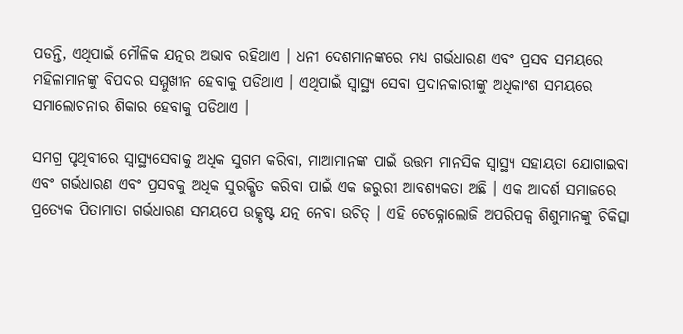ପଡନ୍ତି, ଏଥିପାଇଁ ମୌଳିକ ଯତ୍ନର ଅଭାବ ରହିଥାଏ । ଧନୀ ଦେଶମାନଙ୍କରେ ମଧ୍ୟ ଗର୍ଭଧାରଣ ଏବଂ ପ୍ରସବ ସମୟରେ ମହିଳାମାନଙ୍କୁ ବିପଦର ସମ୍ମୁଖୀନ ହେବାକୁ ପଡିଥାଏ । ଏଥିପାଇଁ ସ୍ୱାସ୍ଥ୍ୟ ସେବା ପ୍ରଦାନକାରୀଙ୍କୁ ଅଧିକାଂଶ ସମୟରେ ସମାଲୋଚନାର ଶିକାର ହେବାକୁ ପଡିଥାଏ ।

ସମଗ୍ର ପୃଥିବୀରେ ସ୍ୱାସ୍ଥ୍ୟସେବାକୁ ଅଧିକ ସୁଗମ କରିବା, ମାଆମାନଙ୍କ ପାଇଁ ଉତ୍ତମ ମାନସିକ ସ୍ୱାସ୍ଥ୍ୟ ସହାୟତା ଯୋଗାଇବା ଏବଂ ଗର୍ଭଧାରଣ ଏବଂ ପ୍ରସବକୁ ଅଧିକ ସୁରକ୍ଷିତ କରିବା ପାଇଁ ଏକ ଜରୁରୀ ଆବଶ୍ୟକତା ଅଛି । ଏକ ଆଦର୍ଶ ସମାଜରେ ପ୍ରତ୍ୟେକ ପିତାମାତା ଗର୍ଭଧାରଣ ସମୟପେ ଉତ୍କୃଷ୍ଟ ଯତ୍ନ ନେବା ଉଚିତ୍ । ଏହି ଟେକ୍ନୋଲୋଜି ଅପରିପକ୍ୱ ଶିଶୁମାନଙ୍କୁ ଚିକିତ୍ସା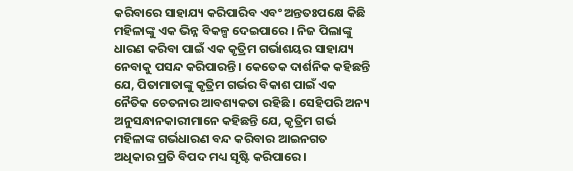କରିବାରେ ସାହାଯ୍ୟ କରିପାରିବ ଏବଂ ଅନ୍ତତଃପକ୍ଷେ କିଛି ମହିଳାଙ୍କୁ ଏକ ଭିନ୍ନ ବିକଳ୍ପ ଦେଇପାରେ । ନିଜ ପିଲାଙ୍କୁ ଧାରଣ କରିବା ପାଇଁ ଏକ କୃତ୍ରିମ ଗର୍ଭାଶୟର ସାହାଯ୍ୟ ନେବାକୁ ପସନ୍ଦ କରିପାରନ୍ତି । କେତେକ ଦାର୍ଶନିକ କହିଛନ୍ତି ଯେ, ପିତାମାତାଙ୍କୁ କୃତ୍ରିମ ଗର୍ଭର ବିକାଶ ପାଇଁ ଏକ ନୈତିକ ଚେତନାର ଆବଶ୍ୟକତା ରହିଛି । ସେହିପରି ଅନ୍ୟ ଅନୁସନ୍ଧାନକାରୀମାନେ କହିଛନ୍ତି ଯେ, କୃତ୍ରିମ ଗର୍ଭ ମହିଳାଙ୍କ ଗର୍ଭଧାରଣ ବନ୍ଦ କରିବାର ଆଇନଗତ ଅଧିକାର ପ୍ରତି ବିପଦ ମଧ୍ୟ ସୃଷ୍ଟି କରିପାରେ ।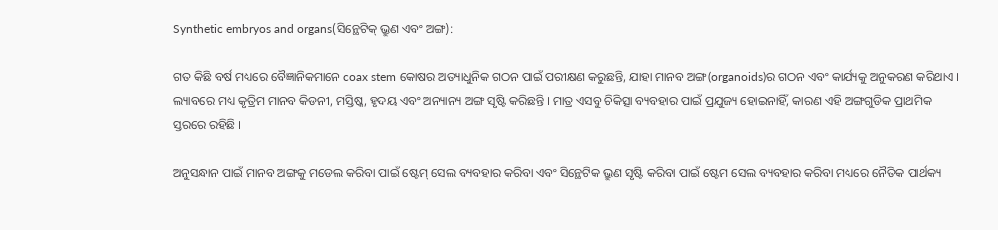Synthetic embryos and organs(ସିନ୍ଥେଟିକ୍ ଭ୍ରୁଣ ଏବଂ ଅଙ୍ଗ):

ଗତ କିଛି ବର୍ଷ ମଧ୍ୟରେ ବୈଜ୍ଞାନିକମାନେ coax stem କୋଷର ଅତ୍ୟାଧୁନିକ ଗଠନ ପାଇଁ ପରୀକ୍ଷଣ କରୁଛନ୍ତି, ଯାହା ମାନବ ଅଙ୍ଗ(organoids)ର ଗଠନ ଏବଂ କାର୍ଯ୍ୟକୁ ଅନୁକରଣ କରିଥାଏ । ଲ୍ୟାବରେ ମଧ୍ୟ କୃତ୍ରିମ ମାନବ କିଡନୀ, ମସ୍ତିଷ୍କ, ହୃଦୟ ଏବଂ ଅନ୍ୟାନ୍ୟ ଅଙ୍ଗ ସୃଷ୍ଟି କରିଛନ୍ତି । ମାତ୍ର ଏସବୁ ଚିକିତ୍ସା ବ୍ୟବହାର ପାଇଁ ପ୍ରଯୁଜ୍ୟ ହୋଇନାହିଁ, କାରଣ ଏହି ଅଙ୍ଗଗୁଡିକ ପ୍ରାଥମିକ ସ୍ତରରେ ରହିଛି ।

ଅନୁସନ୍ଧାନ ପାଇଁ ମାନବ ଅଙ୍ଗକୁ ମଡେଲ କରିବା ପାଇଁ ଷ୍ଟେମ୍‌ ସେଲ ବ୍ୟବହାର କରିବା ଏବଂ ସିନ୍ଥେଟିକ ଭ୍ରୁଣ ସୃଷ୍ଟି କରିବା ପାଇଁ ଷ୍ଟେମ ସେଲ ବ୍ୟବହାର କରିବା ମଧ୍ୟରେ ନୈତିକ ପାର୍ଥକ୍ୟ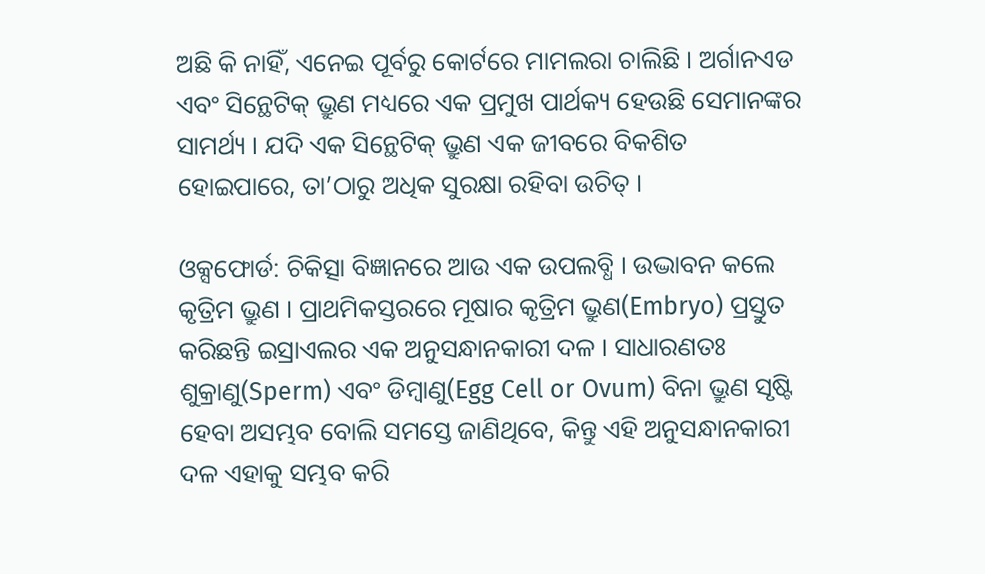ଅଛି କି ନାହିଁ, ଏନେଇ ପୂର୍ବରୁ କୋର୍ଟରେ ମାମଲରା ଚାଲିଛି । ଅର୍ଗାନଏଡ ଏବଂ ସିନ୍ଥେଟିକ୍ ଭ୍ରୁଣ ମଧ୍ୟରେ ଏକ ପ୍ରମୁଖ ପାର୍ଥକ୍ୟ ହେଉଛି ସେମାନଙ୍କର ସାମର୍ଥ୍ୟ । ଯଦି ଏକ ସିନ୍ଥେଟିକ୍ ଭ୍ରୁଣ ଏକ ଜୀବରେ ବିକଶିତ ହୋଇପାରେ, ତା’ଠାରୁ ଅଧିକ ସୁରକ୍ଷା ରହିବା ଉଚିତ୍ ।

ଓକ୍ସଫୋର୍ଡ: ଚିକିତ୍ସା ବିଜ୍ଞାନରେ ଆଉ ଏକ ଉପଲବ୍ଧି । ଉଦ୍ଭାବନ କଲେ କୃତ୍ରିମ ଭ୍ରୁଣ । ପ୍ରାଥମିକସ୍ତରରେ ମୂଷାର କୃତ୍ରିମ ଭ୍ରୁଣ(Embryo) ପ୍ରସ୍ତୁତ କରିଛନ୍ତି ଇସ୍ରାଏଲର ଏକ ଅନୁସନ୍ଧାନକାରୀ ଦଳ । ସାଧାରଣତଃ ଶୁକ୍ରାଣୁ(Sperm) ଏବଂ ଡିମ୍ବାଣୁ(Egg Cell or Ovum) ବିନା ଭ୍ରୁଣ ସୃଷ୍ଟି ହେବା ଅସମ୍ଭବ ବୋଲି ସମସ୍ତେ ଜାଣିଥିବେ, କିନ୍ତୁ ଏହି ଅନୁସନ୍ଧାନକାରୀ ଦଳ ଏହାକୁ ସମ୍ଭବ କରି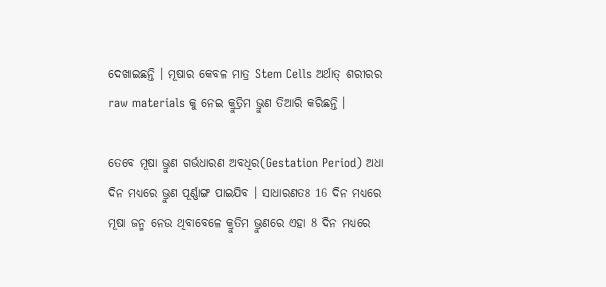ଦେଖାଇଛନ୍ତି । ମୂଷାର କେବଳ ମାତ୍ର Stem Cells ଅର୍ଥାତ୍ ଶରୀରର raw materials କୁ ନେଇ କ୍ରୁତ୍ରିମ ଭ୍ରୁଣ ତିଆରି କରିଛନ୍ତି ।

ତେବେ ମୂଷା ଭ୍ରୁଣ ଗର୍ଭଧାରଣ ଅବଧିର(Gestation Period) ଅଧା ଦିନ ମଧ୍ୟରେ ଭ୍ରୁଣ ପୂର୍ଣ୍ଣାଙ୍ଗ ପାଇଯିବ । ସାଧାରଣତଃ 16 ଦିନ ମଧ୍ୟରେ ମୂଷା ଜନ୍ମ ନେଉ ଥିବାବେଳେ କ୍ରୁତିମ ଭ୍ରୁଣରେ ଏହା 8 ଦିନ ମଧ୍ୟରେ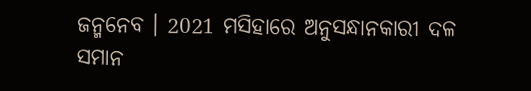ଜନ୍ମନେବ । 2021 ମସିହାରେ ଅନୁସନ୍ଧାନକାରୀ ଦଳ ସମାନ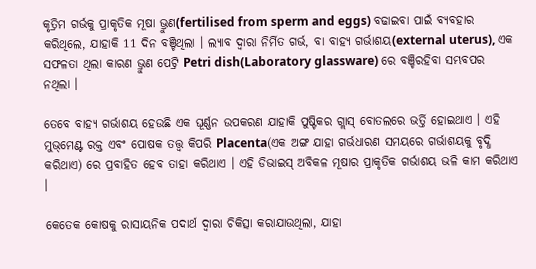କୃତ୍ରିମ ଗର୍ଭକୁ ପ୍ରାକୃତିକ ମୂଷା ଭ୍ରୁଣ(fertilised from sperm and eggs) ବଢାଇବା ପାଇଁ ବ୍ୟବହାର କରିଥିଲେ, ଯାହାକି 11 ଦିନ ବଞ୍ଚିଥିଲା । ଲ୍ୟାବ ଦ୍ୱାରା ନିର୍ମିତ ଗର୍ଭ, ବା ବାହ୍ୟ ଗର୍ଭାଶୟ(external uterus), ଏକ ସଫଳତା ଥିଲା କାରଣ ଭ୍ରୁଣ ପେଟ୍ରି Petri dish(Laboratory glassware) ରେ ବଞ୍ଚିରହିବା ସମ୍ଭବପର ନଥିଲା ।

ତେବେ ବାହ୍ୟ ଗର୍ଭାଶୟ ହେଉଛି ଏକ ଘୂର୍ଣ୍ଣନ ଉପକରଣ ଯାହାକି ପୁଷ୍ଟିକର ଗ୍ଲାସ୍ ବୋତଲରେ ଭର୍ତ୍ତି ହୋଇଥାଏ । ଏହି ମୁଭ୍‌ମେଣ୍ଟ ରକ୍ତ ଏବଂ ପୋଷକ ତତ୍ତ୍ୱ କିପରି Placenta(ଏକ ଅଙ୍ଗ ଯାହା ଗର୍ଭଧାରଣ ସମୟରେ ଗର୍ଭାଶୟକୁ ବୃଦ୍ଧି କରିଥାଏ) ରେ ପ୍ରବାହିତ ହେବ ତାହା କରିଥାଏ । ଏହି ଡିଭାଇସ୍ ଅବିକଳ ମୂଷାର ପ୍ରାକୃତିକ ଗର୍ଭାଶୟ ଭଳି କାମ କରିଥାଏ ।

କେତେକ କୋଷକୁ ରାସାୟନିକ ପଦାର୍ଥ ଦ୍ବାରା ଚିକିତ୍ସା କରାଯାଉଥିଲା, ଯାହା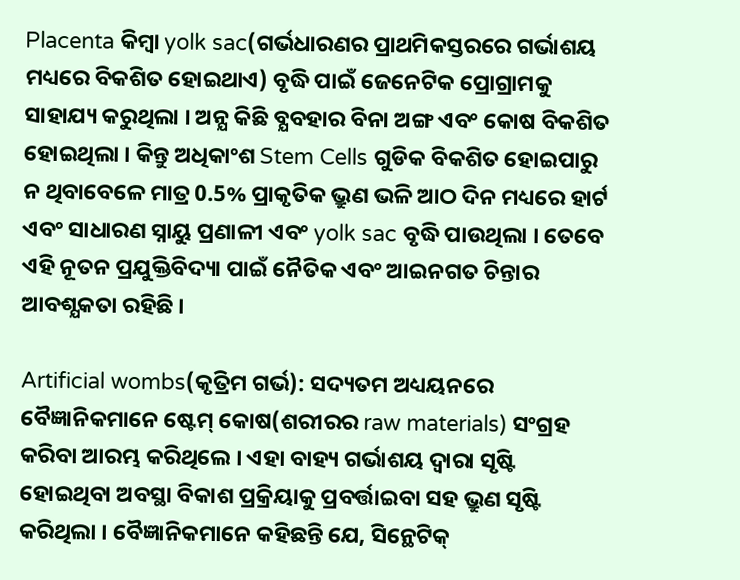Placenta କିମ୍ବା yolk sac(ଗର୍ଭଧାରଣର ପ୍ରାଥମିକସ୍ତରରେ ଗର୍ଭାଶୟ ମଧ୍ୟରେ ବିକଶିତ ହୋଇଥାଏ) ବୃଦ୍ଧି ପାଇଁ ଜେନେଟିକ ପ୍ରୋଗ୍ରାମକୁ ସାହାଯ୍ୟ କରୁଥିଲା । ଅନ୍ଯ କିଛି ବ୍ଯବହାର ବିନା ଅଙ୍ଗ ଏବଂ କୋଷ ବିକଶିତ ହୋଇଥିଲା । କିନ୍ତୁ ଅଧିକାଂଶ Stem Cells ଗୁଡିକ ବିକଶିତ ହୋଇପାରୁ ନ ଥିବାବେଳେ ମାତ୍ର 0.5% ପ୍ରାକୃତିକ ଭ୍ରୁଣ ଭଳି ଆଠ ଦିନ ମଧ୍ୟରେ ହାର୍ଟ ଏବଂ ସାଧାରଣ ସ୍ନାୟୁ ପ୍ରଣାଳୀ ଏବଂ yolk sac ବୃଦ୍ଧି ପାଉଥିଲା । ତେବେ ଏହି ନୂତନ ପ୍ରଯୁକ୍ତିବିଦ୍ୟା ପାଇଁ ନୈତିକ ଏବଂ ଆଇନଗତ ଚିନ୍ତାର ଆବଶ୍ଯକତା ରହିଛି ।

Artificial wombs(କୃତ୍ରିମ ଗର୍ଭ): ସଦ୍ୟତମ ଅଧ୍ୟୟନରେ ବୈଜ୍ଞାନିକମାନେ ଷ୍ଟେମ୍ କୋଷ(ଶରୀରର raw materials) ସଂଗ୍ରହ କରିବା ଆରମ୍ଭ କରିଥିଲେ । ଏହା ବାହ୍ୟ ଗର୍ଭାଶୟ ଦ୍ବାରା ସୃଷ୍ଟି ହୋଇଥିବା ଅବସ୍ଥା ବିକାଶ ପ୍ରକ୍ରିୟାକୁ ପ୍ରବର୍ତ୍ତାଇବା ସହ ଭ୍ରୁଣ ସୃଷ୍ଟି କରିଥିଲା । ବୈଜ୍ଞାନିକମାନେ କହିଛନ୍ତି ଯେ, ସିନ୍ଥେଟିକ୍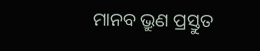ମାନବ ଭ୍ରୁଣ ପ୍ରସ୍ତୁତ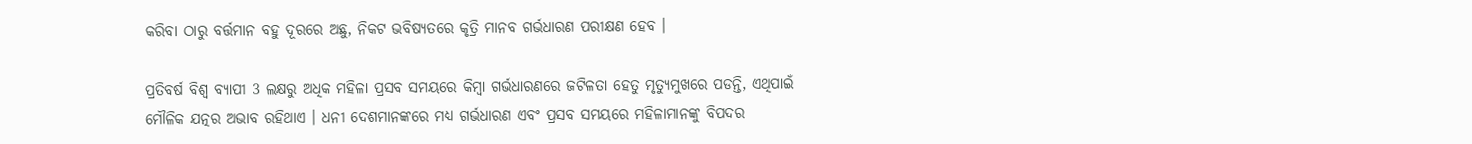କରିବା ଠାରୁ ବର୍ତ୍ତମାନ ବହୁ ଦୂରରେ ଅଛୁ, ନିକଟ ଭବିଷ୍ୟତରେ କୃତ୍ରି ମାନବ ଗର୍ଭଧାରଣ ପରୀକ୍ଷଣ ହେବ ।

ପ୍ରତିବର୍ଷ ବିଶ୍ବ ବ୍ୟାପୀ 3 ଲକ୍ଷରୁ ଅଧିକ ମହିଳା ପ୍ରସବ ସମୟରେ କିମ୍ବା ଗର୍ଭଧାରଣରେ ଜଟିଳତା ହେତୁ ମୃତ୍ୟୁମୁଖରେ ପଡନ୍ତି, ଏଥିପାଇଁ ମୌଳିକ ଯତ୍ନର ଅଭାବ ରହିଥାଏ । ଧନୀ ଦେଶମାନଙ୍କରେ ମଧ୍ୟ ଗର୍ଭଧାରଣ ଏବଂ ପ୍ରସବ ସମୟରେ ମହିଳାମାନଙ୍କୁ ବିପଦର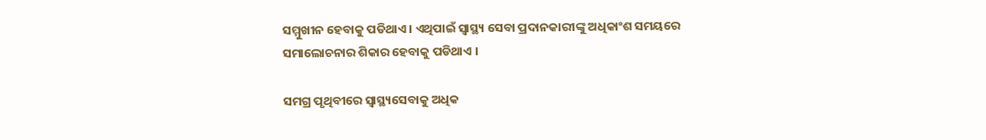ସମ୍ମୁଖୀନ ହେବାକୁ ପଡିଥାଏ । ଏଥିପାଇଁ ସ୍ୱାସ୍ଥ୍ୟ ସେବା ପ୍ରଦାନକାରୀଙ୍କୁ ଅଧିକାଂଶ ସମୟରେ ସମାଲୋଚନାର ଶିକାର ହେବାକୁ ପଡିଥାଏ ।

ସମଗ୍ର ପୃଥିବୀରେ ସ୍ୱାସ୍ଥ୍ୟସେବାକୁ ଅଧିକ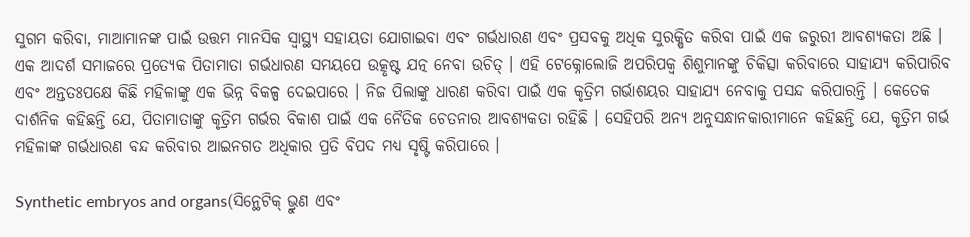ସୁଗମ କରିବା, ମାଆମାନଙ୍କ ପାଇଁ ଉତ୍ତମ ମାନସିକ ସ୍ୱାସ୍ଥ୍ୟ ସହାୟତା ଯୋଗାଇବା ଏବଂ ଗର୍ଭଧାରଣ ଏବଂ ପ୍ରସବକୁ ଅଧିକ ସୁରକ୍ଷିତ କରିବା ପାଇଁ ଏକ ଜରୁରୀ ଆବଶ୍ୟକତା ଅଛି । ଏକ ଆଦର୍ଶ ସମାଜରେ ପ୍ରତ୍ୟେକ ପିତାମାତା ଗର୍ଭଧାରଣ ସମୟପେ ଉତ୍କୃଷ୍ଟ ଯତ୍ନ ନେବା ଉଚିତ୍ । ଏହି ଟେକ୍ନୋଲୋଜି ଅପରିପକ୍ୱ ଶିଶୁମାନଙ୍କୁ ଚିକିତ୍ସା କରିବାରେ ସାହାଯ୍ୟ କରିପାରିବ ଏବଂ ଅନ୍ତତଃପକ୍ଷେ କିଛି ମହିଳାଙ୍କୁ ଏକ ଭିନ୍ନ ବିକଳ୍ପ ଦେଇପାରେ । ନିଜ ପିଲାଙ୍କୁ ଧାରଣ କରିବା ପାଇଁ ଏକ କୃତ୍ରିମ ଗର୍ଭାଶୟର ସାହାଯ୍ୟ ନେବାକୁ ପସନ୍ଦ କରିପାରନ୍ତି । କେତେକ ଦାର୍ଶନିକ କହିଛନ୍ତି ଯେ, ପିତାମାତାଙ୍କୁ କୃତ୍ରିମ ଗର୍ଭର ବିକାଶ ପାଇଁ ଏକ ନୈତିକ ଚେତନାର ଆବଶ୍ୟକତା ରହିଛି । ସେହିପରି ଅନ୍ୟ ଅନୁସନ୍ଧାନକାରୀମାନେ କହିଛନ୍ତି ଯେ, କୃତ୍ରିମ ଗର୍ଭ ମହିଳାଙ୍କ ଗର୍ଭଧାରଣ ବନ୍ଦ କରିବାର ଆଇନଗତ ଅଧିକାର ପ୍ରତି ବିପଦ ମଧ୍ୟ ସୃଷ୍ଟି କରିପାରେ ।

Synthetic embryos and organs(ସିନ୍ଥେଟିକ୍ ଭ୍ରୁଣ ଏବଂ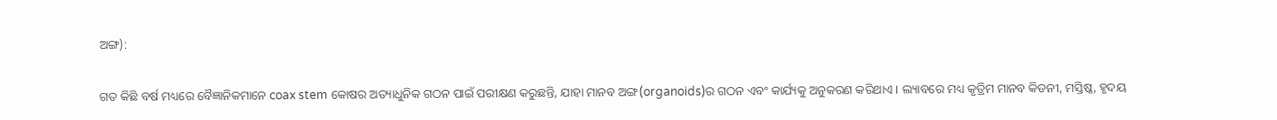ଅଙ୍ଗ):

ଗତ କିଛି ବର୍ଷ ମଧ୍ୟରେ ବୈଜ୍ଞାନିକମାନେ coax stem କୋଷର ଅତ୍ୟାଧୁନିକ ଗଠନ ପାଇଁ ପରୀକ୍ଷଣ କରୁଛନ୍ତି, ଯାହା ମାନବ ଅଙ୍ଗ(organoids)ର ଗଠନ ଏବଂ କାର୍ଯ୍ୟକୁ ଅନୁକରଣ କରିଥାଏ । ଲ୍ୟାବରେ ମଧ୍ୟ କୃତ୍ରିମ ମାନବ କିଡନୀ, ମସ୍ତିଷ୍କ, ହୃଦୟ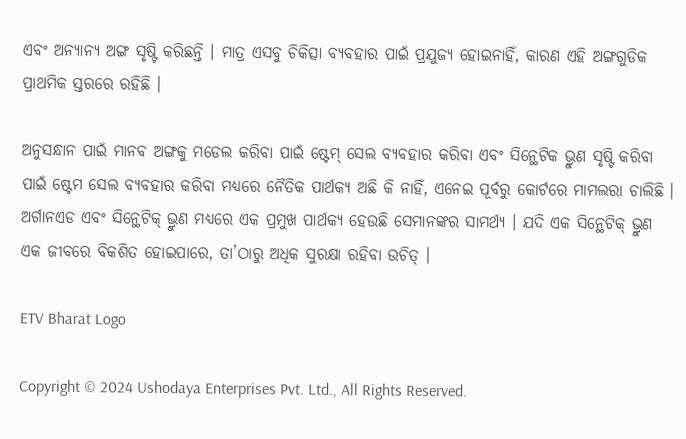ଏବଂ ଅନ୍ୟାନ୍ୟ ଅଙ୍ଗ ସୃଷ୍ଟି କରିଛନ୍ତି । ମାତ୍ର ଏସବୁ ଚିକିତ୍ସା ବ୍ୟବହାର ପାଇଁ ପ୍ରଯୁଜ୍ୟ ହୋଇନାହିଁ, କାରଣ ଏହି ଅଙ୍ଗଗୁଡିକ ପ୍ରାଥମିକ ସ୍ତରରେ ରହିଛି ।

ଅନୁସନ୍ଧାନ ପାଇଁ ମାନବ ଅଙ୍ଗକୁ ମଡେଲ କରିବା ପାଇଁ ଷ୍ଟେମ୍‌ ସେଲ ବ୍ୟବହାର କରିବା ଏବଂ ସିନ୍ଥେଟିକ ଭ୍ରୁଣ ସୃଷ୍ଟି କରିବା ପାଇଁ ଷ୍ଟେମ ସେଲ ବ୍ୟବହାର କରିବା ମଧ୍ୟରେ ନୈତିକ ପାର୍ଥକ୍ୟ ଅଛି କି ନାହିଁ, ଏନେଇ ପୂର୍ବରୁ କୋର୍ଟରେ ମାମଲରା ଚାଲିଛି । ଅର୍ଗାନଏଡ ଏବଂ ସିନ୍ଥେଟିକ୍ ଭ୍ରୁଣ ମଧ୍ୟରେ ଏକ ପ୍ରମୁଖ ପାର୍ଥକ୍ୟ ହେଉଛି ସେମାନଙ୍କର ସାମର୍ଥ୍ୟ । ଯଦି ଏକ ସିନ୍ଥେଟିକ୍ ଭ୍ରୁଣ ଏକ ଜୀବରେ ବିକଶିତ ହୋଇପାରେ, ତା’ଠାରୁ ଅଧିକ ସୁରକ୍ଷା ରହିବା ଉଚିତ୍ ।

ETV Bharat Logo

Copyright © 2024 Ushodaya Enterprises Pvt. Ltd., All Rights Reserved.